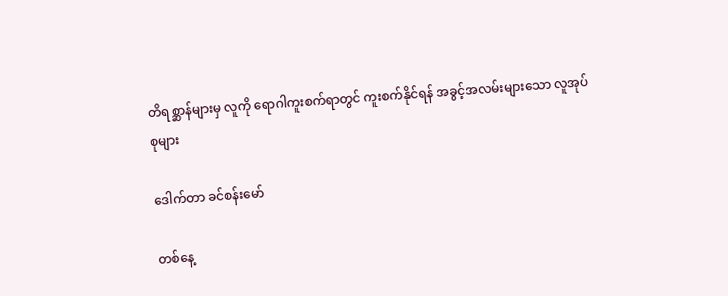တိရစ္ဆာန်များမှ လူကို ရောဂါကူးစက်ရာတွင် ကူးစက်နိုင်ရန် အခွင့်အလမ်းများသော လူအုပ်စုများ

ဒေါက်တာ ခင်စန်းမော်

တစ်နေ့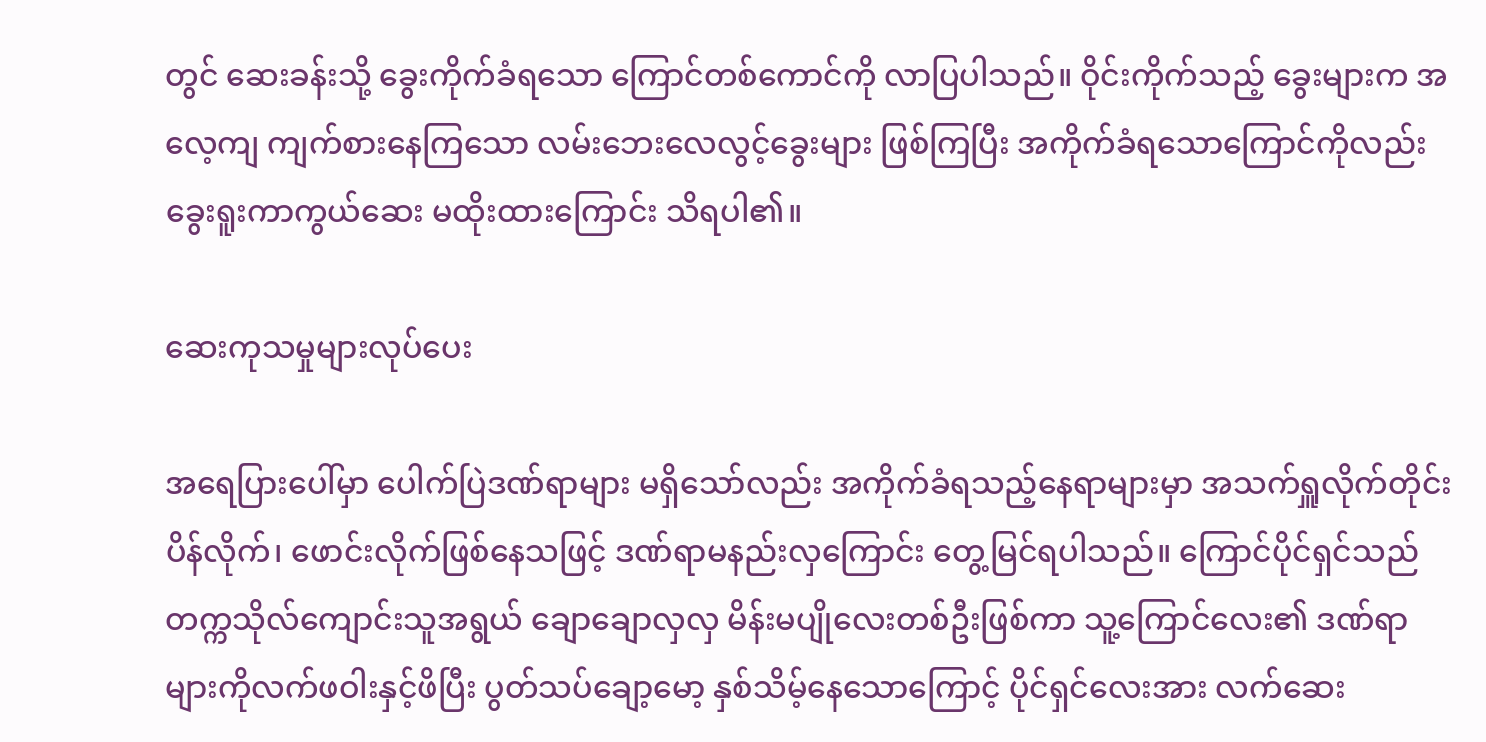တွင် ဆေးခန်းသို့ ခွေးကိုက်ခံရသော ကြောင်တစ်ကောင်ကို လာပြပါသည်။ ဝိုင်းကိုက်သည့် ခွေးများက အလေ့ကျ ကျက်စားနေကြသော လမ်းဘေးလေလွင့်ခွေးများ ဖြစ်ကြပြီး အကိုက်ခံရသောကြောင်ကိုလည်း ခွေးရူးကာကွယ်ဆေး မထိုးထားကြောင်း သိရပါ၏။

ဆေးကုသမှုများလုပ်ပေး

အရေပြားပေါ်မှာ ပေါက်ပြဲဒဏ်ရာများ မရှိသော်လည်း အကိုက်ခံရသည့်နေရာများမှာ အသက်ရှူလိုက်တိုင်း ပိန်လိုက်၊ ဖောင်းလိုက်ဖြစ်နေသဖြင့် ဒဏ်ရာမနည်းလှကြောင်း တွေ့မြင်ရပါသည်။ ကြောင်ပိုင်ရှင်သည် တက္ကသိုလ်ကျောင်းသူအရွယ် ချောချောလှလှ မိန်းမပျိုလေးတစ်ဦးဖြစ်ကာ သူ့ကြောင်လေး၏ ဒဏ်ရာများကိုလက်ဖဝါးနှင့်ဖိပြီး ပွတ်သပ်ချော့မော့ နှစ်သိမ့်နေသောကြောင့် ပိုင်ရှင်လေးအား လက်ဆေး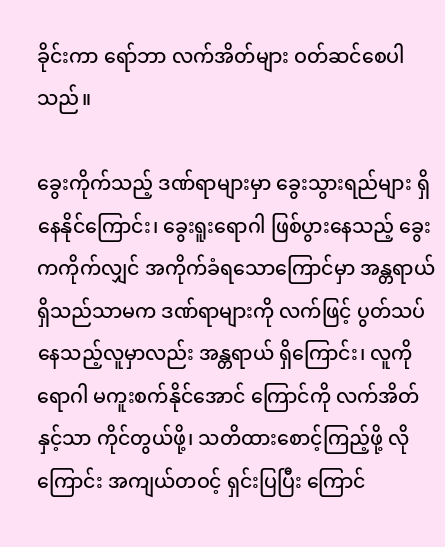ခိုင်းကာ ရော်ဘာ လက်အိတ်များ ဝတ်ဆင်စေပါသည်။

ခွေးကိုက်သည့် ဒဏ်ရာများမှာ ခွေးသွားရည်များ ရှိနေနိုင်ကြောင်း၊ ခွေးရူးရောဂါ ဖြစ်ပွားနေသည့် ခွေးကကိုက်လျှင် အကိုက်ခံရသောကြောင်မှာ အန္တရာယ် ရှိသည်သာမက ဒဏ်ရာများကို လက်ဖြင့် ပွတ်သပ်နေသည့်လူမှာလည်း အန္တရာယ် ရှိကြောင်း၊ လူကို ရောဂါ မကူးစက်နိုင်အောင် ကြောင်ကို လက်အိတ်နှင့်သာ ကိုင်တွယ်ဖို့၊ သတိထားစောင့်ကြည့်ဖို့ လိုကြောင်း အကျယ်တဝင့် ရှင်းပြပြီး ကြောင်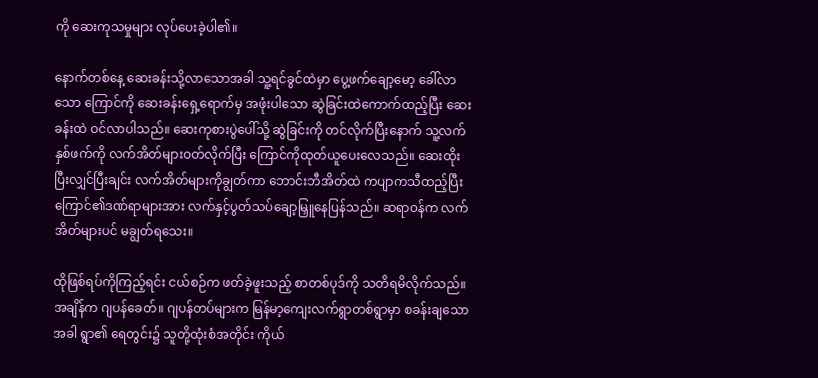ကို ဆေးကုသမှုများ လုပ်ပေးခဲ့ပါ၏။

နောက်တစ်နေ့ ဆေးခန်းသို့လာသောအခါ သူ့ရင်ခွင်ထဲမှာ ပွေ့ဖက်ချော့မော့ ခေါ်လာသော ကြောင်ကို ဆေးခန်းရှေ့ရောက်မှ အဖုံးပါသော ဆွဲခြင်းထဲကောက်ထည့်ပြီး ဆေးခန်းထဲ ဝင်လာပါသည်။ ဆေးကုစားပွဲပေါ်သို့ ဆွဲခြင်းကို တင်လိုက်ပြီးနောက် သူ့လက်နှစ်ဖက်ကို လက်အိတ်များဝတ်လိုက်ပြီး ကြောင်ကိုထုတ်ယူပေးလေသည်။ ဆေးထိုးပြီးလျှင်ပြီးချင်း လက်အိတ်များကိုချွတ်ကာ ဘောင်းဘီအိတ်ထဲ ကပျာကသီထည့်ပြီး ကြောင်၏ဒဏ်ရာများအား လက်နှင့်ပွတ်သပ်ချော့မြှူနေပြန်သည်။ ဆရာဝန်က လက်အိတ်များပင် မချွတ်ရသေး။

ထိုဖြစ်ရပ်ကိုကြည့်ရင်း ငယ်စဉ်က ဖတ်ခဲ့ဖူးသည့် စာတစ်ပုဒ်ကို သတိရမိလိုက်သည်။ အချိန်က ဂျပန်ခေတ်။ ဂျပန်တပ်များက မြန်မာ့ကျေးလက်ရွာတစ်ရွာမှာ စခန်းချသောအခါ ရွာ၏ ရေတွင်း၌ သူတို့ထုံးစံအတိုင်း ကိုယ်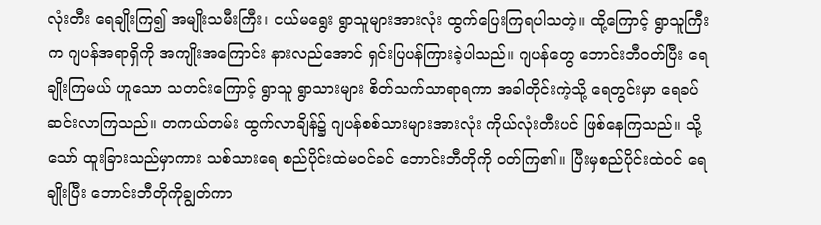လုံးတီး ရေချိုးကြ၍ အမျိုးသမီးကြီး၊ ငယ်မရွေး ရွာသူများအားလုံး ထွက်ပြေးကြရပါသတဲ့။ ထို့ကြောင့် ရွာသူကြီးက ဂျပန်အရာရှိကို အကျိုးအကြောင်း နားလည်အောင် ရှင်းပြပန်ကြားခဲ့ပါသည်။ ဂျပန်တွေ ဘောင်းဘီဝတ်ပြီး ရေချိုးကြမယ် ဟူသော သတင်းကြောင့် ရွာသူ ရွာသားများ စိတ်သက်သာရာရကာ အခါတိုင်းကဲ့သို့ ရေတွင်းမှာ ရေခပ်ဆင်းလာကြသည်။ တကယ်တမ်း ထွက်လာချိန်၌ ဂျပန်စစ်သားများအားလုံး ကိုယ်လုံးတီးပင် ဖြစ်နေကြသည်။ သို့သော် ထူးခြားသည်မှာကား သစ်သားရေ စည်ပိုင်းထဲမဝင်ခင် ဘောင်းဘီတိုကို ဝတ်ကြ၏။ ပြီးမှစည်ပိုင်းထဲဝင် ရေချိုးပြီး ဘောင်းဘီတိုကိုချွတ်ကာ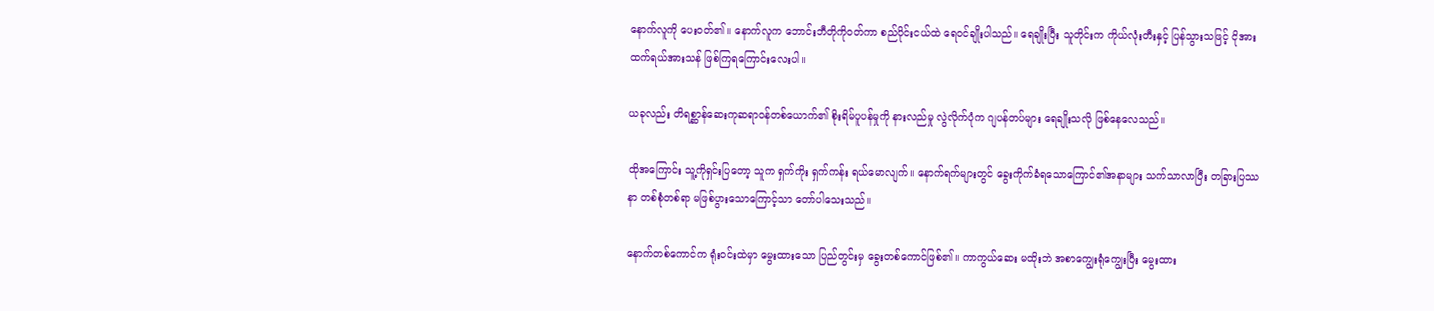နောက်လူကို ပေးဝတ်၏။ နောက်လူက ဘောင်းဘီတိုကိုဝတ်ကာ စည်ပိုင်းငယ်ထဲ ရေဝင်ချိုးပါသည်။ ရေချိုးပြီး သူတိုင်းက ကိုယ်လုံးတီးနှင့် ပြန်သွားသဖြင့် ငိုအားထက်ရယ်အားသန် ဖြစ်ကြရကြောင်းလေးပါ။

ယခုလည်း တိရစ္ဆာန်ဆေးကုဆရာဝန်တစ်ယောက်၏ စိုးရိမ်ပူပန်မှုကို နားလည်မှု လွဲလိုက်ပုံက ဂျပန်တပ်များ ရေချိုးသလို ဖြစ်နေလေသည်။

ထိုအကြောင်း သူ့ကိုရှင်းပြတော့ သူက ရှက်ကိုး ရှက်ကန်း ရယ်မောလျက်။ နောက်ရက်များတွင် ခွေးကိုက်ခံရသောကြောင်၏အနာများ သက်သာလာပြီး တခြားပြဿနာ တစ်စုံတစ်ရာ မဖြစ်ပွားသောကြောင့်သာ တော်ပါသေးသည်။

နောက်တစ်ကောင်က ရုံးဝင်းထဲမှာ မွေးထားသော ပြည်တွင်းမှ ခွေးတစ်ကောင်ဖြစ်၏။ ကာကွယ်ဆေး မထိုးဘဲ အစာကျွေးရုံကျွေးပြီး မွေးထား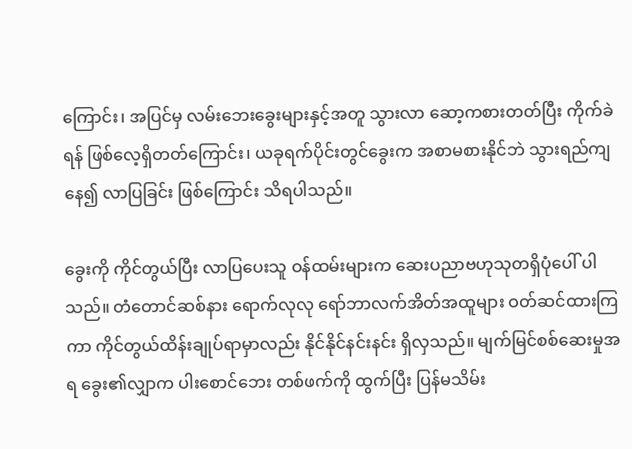ကြောင်း၊ အပြင်မှ လမ်းဘေးခွေးများနှင့်အတူ သွားလာ ဆော့ကစားတတ်ပြီး ကိုက်ခဲရန် ဖြစ်လေ့ရှိတတ်ကြောင်း၊ ယခုရက်ပိုင်းတွင်ခွေးက အစာမစားနိုင်ဘဲ သွားရည်ကျနေ၍ လာပြခြင်း ဖြစ်ကြောင်း သိရပါသည်။

ခွေးကို ကိုင်တွယ်ပြီး လာပြပေးသူ ဝန်ထမ်းများက ဆေးပညာဗဟုသုတရှိပုံပေါ် ပါသည်။ တံတောင်ဆစ်နား ရောက်လုလု ရော်ဘာလက်အိတ်အထူများ ဝတ်ဆင်ထားကြကာ ကိုင်တွယ်ထိန်းချုပ်ရာမှာလည်း နိုင်နိုင်နင်းနင်း ရှိလှသည်။ မျက်မြင်စစ်ဆေးမှုအရ ခွေး၏လျှာက ပါးစောင်ဘေး တစ်ဖက်ကို ထွက်ပြီး ပြန်မသိမ်း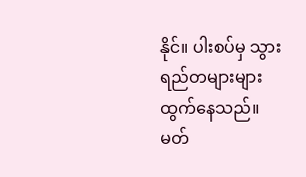နိုင်။ ပါးစပ်မှ သွားရည်တများများ ထွက်နေသည်။ မတ်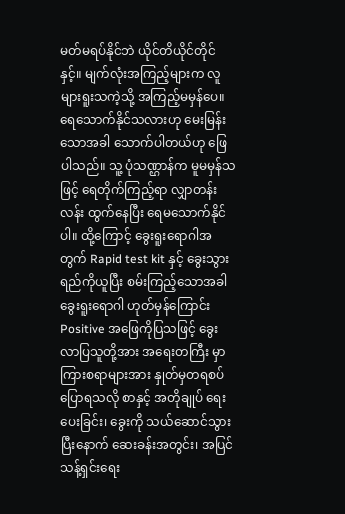မတ်မရပ်နိုင်ဘဲ ယိုင်တိယိုင်တိုင်နှင့်။ မျက်လုံးအကြည့်များက လူများရူးသကဲ့သို့ အကြည့်မမှန်ပေ။ ရေသောက်နိုင်သလားဟု မေးမြန်းသောအခါ သောက်ပါတယ်ဟု ဖြေပါသည်။ သူ့ ပုံသဏ္ဌာန်က မူမမှန်သဖြင့် ရေတိုက်ကြည့်ရာ လျှာတန်းလန်း ထွက်နေပြီး ရေမသောက်နိုင်ပါ။ ထို့ကြောင့် ခွေးရူးရောဂါအတွက် Rapid test kit နှင့် ခွေးသွားရည်ကိုယူပြီး စမ်းကြည့်သောအခါ ခွေးရူးရောဂါ ဟုတ်မှန်ကြောင်း Positive အဖြေကိုပြသဖြင့် ခွေးလာပြသူတို့အား အရေးတကြီး မှာကြားစရာများအား နှုတ်မှတရစပ်ပြောရသလို စာနှင့် အတိုချုပ် ရေးပေးခြင်း၊ ခွေးကို သယ်ဆောင်သွားပြီးနောက် ဆေးခန်းအတွင်း၊ အပြင် သန့်ရှင်းရေး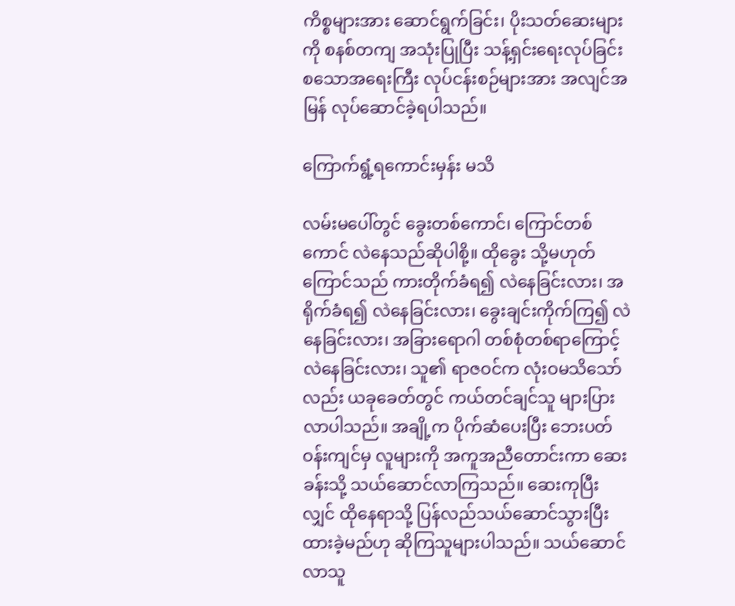ကိစ္စများအား ဆောင်ရွက်ခြင်း၊ ပိုးသတ်ဆေးများကို စနစ်တကျ အသုံးပြုပြီး သန့်ရှင်းရေးလုပ်ခြင်း စသောအရေးကြီး လုပ်ငန်းစဉ်များအား အလျင်အမြန် လုပ်ဆောင်ခဲ့ရပါသည်။

ကြောက်ရွံ့ရကောင်းမှန်း မသိ

လမ်းမပေါ်တွင် ခွေးတစ်ကောင်၊ ကြောင်တစ်ကောင် လဲနေသည်ဆိုပါစို့။ ထိုခွေး သို့မဟုတ် ကြောင်သည် ကားတိုက်ခံရ၍ လဲနေခြင်းလား၊ အရိုက်ခံရ၍ လဲနေခြင်းလား၊ ခွေးချင်းကိုက်ကြ၍ လဲနေခြင်းလား၊ အခြားရောဂါ တစ်စုံတစ်ရာကြောင့် လဲနေခြင်းလား၊ သူ၏ ရာဇဝင်က လုံးဝမသိသော်လည်း ယခုခေတ်တွင် ကယ်တင်ချင်သူ များပြားလာပါသည်။ အချို့က ပိုက်ဆံပေးပြီး ဘေးပတ်ဝန်းကျင်မှ လူများကို အကူအညီတောင်းကာ ဆေးခန်းသို့ သယ်ဆောင်လာကြသည်။ ဆေးကုပြီးလျှင် ထိုနေရာသို့ ပြန်လည်သယ်ဆောင်သွားပြီး ထားခဲ့မည်ဟု ဆိုကြသူများပါသည်။ သယ်ဆောင်လာသူ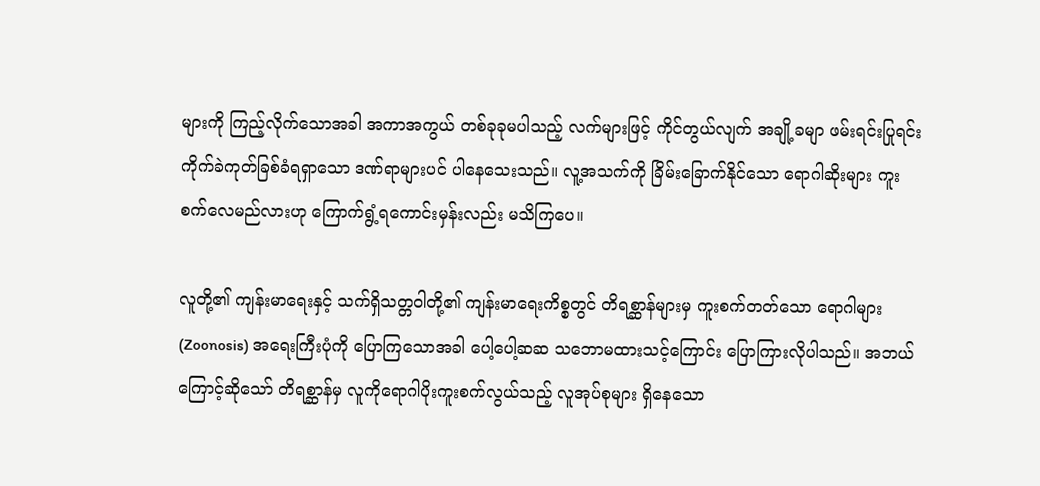များကို ကြည့်လိုက်သောအခါ အကာအကွယ် တစ်ခုခုမပါသည့် လက်များဖြင့် ကိုင်တွယ်လျက် အချို့ခမျာ ဖမ်းရင်းပြုရင်း ကိုက်ခဲကုတ်ခြစ်ခံရရှာသော ဒဏ်ရာများပင် ပါနေသေးသည်။ လူ့အသက်ကို ခြိမ်းခြောက်နိုင်သော ရောဂါဆိုးများ ကူးစက်လေမည်လားဟု ကြောက်ရွံ့ရကောင်းမှန်းလည်း မသိကြပေ။

လူတို့၏ ကျန်းမာရေးနှင့် သက်ရှိသတ္တဝါတို့၏ ကျန်းမာရေးကိစ္စတွင် တိရစ္ဆာန်များမှ ကူးစက်တတ်သော ရောဂါများ (Zoonosis) အရေးကြီးပုံကို ပြောကြသောအခါ ပေါ့ပေါ့ဆဆ သဘောမထားသင့်ကြောင်း ပြောကြားလိုပါသည်။ အဘယ်ကြောင့်ဆိုသော် တိရစ္ဆာန်မှ လူကိုရောဂါပိုးကူးစက်လွယ်သည့် လူအုပ်စုများ ရှိနေသော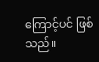ကြောင့်ပင် ဖြစ်သည်။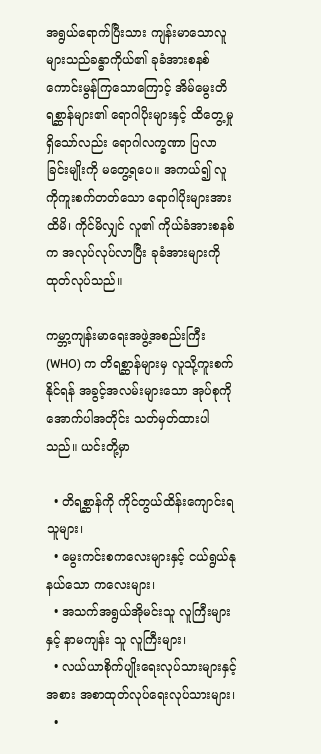အရွယ်ရောက်ပြီးသား ကျန်းမာသောလူများသည်ခန္ဓာကိုယ်၏ ခုခံအားစနစ် ကောင်းမွန်ကြသောကြောင့် အိမ်မွေးတိရစ္ဆာန်များ၏ ရောဂါပိုးများနှင့် ထိတွေ့မှုရှိသော်လည်း ရောဂါလက္ခဏာ ပြလာခြင်းမျိုးကို မတွေ့ရပေ။ အကယ်၍ လူကိုကူးစက်တတ်သော ရောဂါပိုးများအားထိမိ၊ ကိုင်မိလျှင် လူ၏ ကိုယ်ခံအားစနစ်က အလုပ်လုပ်လာပြီး ခုခံအားများကို ထုတ်လုပ်သည်။

ကမ္ဘာ့ကျန်းမာရေးအဖွဲ့အစည်းကြီး (WHO) က တိရစ္ဆာန်များမှ လူသို့ကူးစက်နိုင်ရန် အခွင့်အလမ်းများသော အုပ်စုကို အောက်ပါအတိုင်း သတ်မှတ်ထားပါသည်။ ယင်းတို့မှာ

  • တိရစ္ဆာန်ကို ကိုင်တွယ်ထိန်းကျောင်းရသူများ၊
  • မွေးကင်းစကလေးများနှင့် ငယ်ရွယ်နုနယ်သော ကလေးများ၊
  • အသက်အရွယ်အိုမင်းသူ လူကြီးများနှင့် နာမကျန်း သူ လူကြီးများ၊
  • လယ်ယာစိုက်ပျိုးရေးလုပ်သားများနှင့် အစား အစာထုတ်လုပ်ရေးလုပ်သားများ၊
  •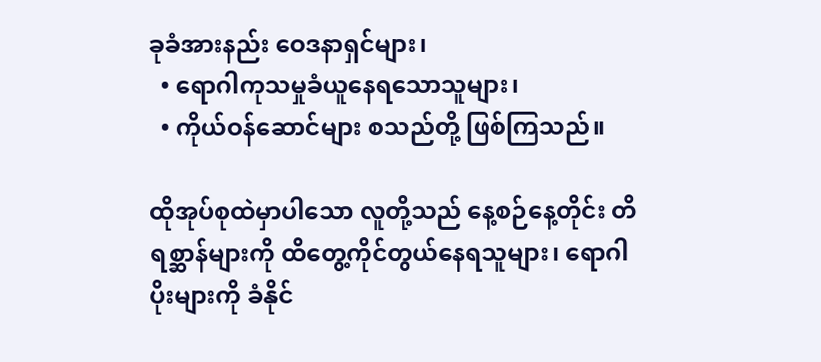ခုခံအားနည်း ဝေဒနာရှင်များ၊
  • ရောဂါကုသမှုခံယူနေရသောသူများ၊
  • ကိုယ်ဝန်ဆောင်များ စသည်တို့ ဖြစ်ကြသည်။

ထိုအုပ်စုထဲမှာပါသော လူတို့သည် နေ့စဉ်နေ့တိုင်း တိရစ္ဆာန်များကို ထိတွေ့ကိုင်တွယ်နေရသူများ၊ ရောဂါပိုးများကို ခံနိုင်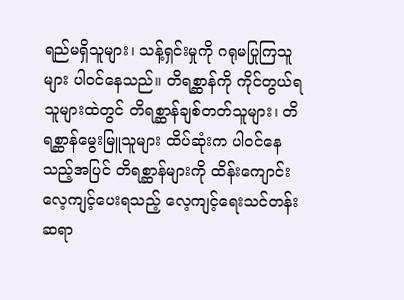ရည်မရှိသူများ၊ သန့်ရှင်းမှုကို ဂရုမပြုကြသူများ ပါဝင်နေသည်။ တိရစ္ဆာန်ကို ကိုင်တွယ်ရသူများထဲတွင် တိရစ္ဆာန်ချစ်တတ်သူများ၊ တိရစ္ဆာန်မွေးမြူသူများ ထိပ်ဆုံးက ပါဝင်နေသည့်အပြင် တိရစ္ဆာန်များကို ထိန်းကျောင်း လေ့ကျင့်ပေးရသည့် လေ့ကျင့်ရေးသင်တန်းဆရာ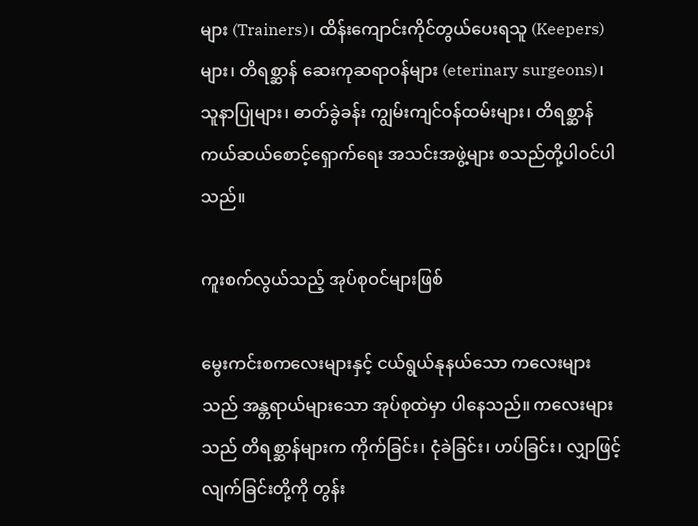များ (Trainers)၊ ထိန်းကျောင်းကိုင်တွယ်ပေးရသူ (Keepers) များ၊ တိရစ္ဆာန် ဆေးကုဆရာဝန်များ (eterinary surgeons)၊ သူနာပြုများ၊ ဓာတ်ခွဲခန်း ကျွမ်းကျင်ဝန်ထမ်းများ၊ တိရစ္ဆာန်ကယ်ဆယ်စောင့်ရှောက်ရေး အသင်းအဖွဲ့များ စသည်တို့ပါဝင်ပါသည်။

ကူးစက်လွယ်သည့် အုပ်စုဝင်များဖြစ်

မွေးကင်းစကလေးများနှင့် ငယ်ရွယ်နုနယ်သော ကလေးများသည် အန္တရာယ်များသော အုပ်စုထဲမှာ ပါနေသည်။ ကလေးများသည် တိရစ္ဆာန်များက ကိုက်ခြင်း၊ ငုံခဲခြင်း၊ ဟပ်ခြင်း၊ လျှာဖြင့် လျက်ခြင်းတို့ကို တွန်း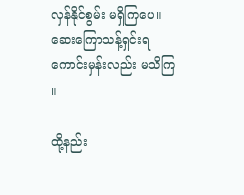လှန်နိုင်စွမ်း မရှိကြပေ။ ဆေးကြောသန့်ရှင်းရ ကောင်းမှန်းလည်း မသိကြ ။

ထို့နည်း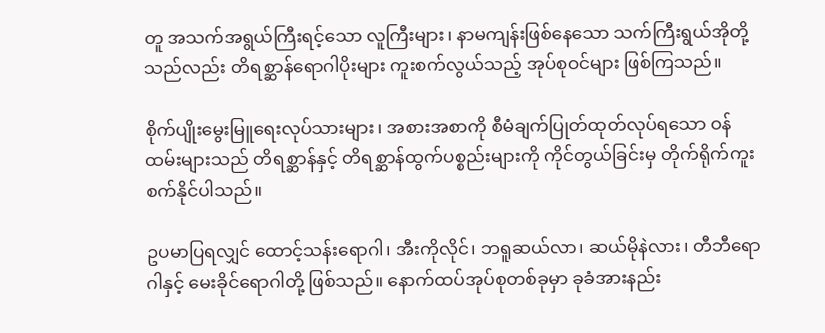တူ အသက်အရွယ်ကြီးရင့်သော လူကြီးများ၊ နာမကျန်းဖြစ်နေသော သက်ကြီးရွယ်အိုတို့သည်လည်း တိရစ္ဆာန်ရောဂါပိုးများ ကူးစက်လွယ်သည့် အုပ်စုဝင်များ ဖြစ်ကြသည်။

စိုက်ပျိုးမွေးမြူရေးလုပ်သားများ၊ အစားအစာကို စီမံချက်ပြုတ်ထုတ်လုပ်ရသော ဝန်ထမ်းများသည် တိရစ္ဆာန်နှင့် တိရစ္ဆာန်ထွက်ပစ္စည်းများကို ကိုင်တွယ်ခြင်းမှ တိုက်ရိုက်ကူးစက်နိုင်ပါသည်။

ဥပမာပြရလျှင် ထောင့်သန်းရောဂါ၊ အီးကိုလိုင်၊ ဘရူဆယ်လာ၊ ဆယ်မိုနဲလား၊ တီဘီရောဂါနှင့် မေးခိုင်ရောဂါတို့ ဖြစ်သည်။ နောက်ထပ်အုပ်စုတစ်ခုမှာ ခုခံအားနည်း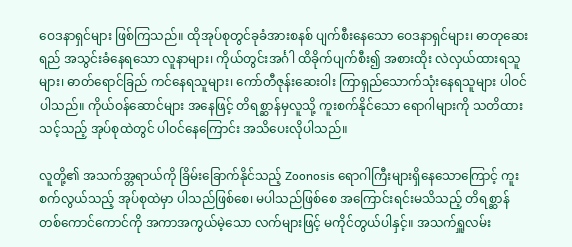ဝေဒနာရှင်များ ဖြစ်ကြသည်။ ထိုအုပ်စုတွင်ခုခံအားစနစ် ပျက်စီးနေသော ဝေဒနာရှင်များ၊ ဓာတုဆေးရည် အသွင်းခံနေရသော လူနာများ၊ ကိုယ်တွင်းအင်္ဂါ ထိခိုက်ပျက်စီး၍ အစားထိုး လဲလှယ်ထားရသူများ၊ ဓာတ်ရောင်ခြည် ကင်နေရသူများ၊ ကော်တီဇုန်းဆေးဝါး ကြာရှည်သောက်သုံးနေရသူများ ပါဝင်ပါသည်။ ကိုယ်ဝန်ဆောင်များ အနေဖြင့် တိရစ္ဆာန်မှလူသို့ ကူးစက်နိုင်သော ရောဂါများကို သတိထားသင့်သည့် အုပ်စုထဲတွင် ပါဝင်နေကြောင်း အသိပေးလိုပါသည်။

လူတို့၏ အသက်အ္တရာယ်ကို ခြိမ်းခြောက်နိုင်သည့် Zoonosis ရောဂါကြီးများရှိနေသောကြောင့် ကူးစက်လွယ်သည့် အုပ်စုထဲမှာ ပါသည်ဖြစ်စေ၊ မပါသည်ဖြစ်စေ အကြောင်းရင်းမသိသည့် တိရစ္ဆာန်တစ်ကောင်ကောင်ကို အကာအကွယ်မဲ့သော လက်များဖြင့် မကိုင်တွယ်ပါနှင့်။ အသက်ရှူလမ်း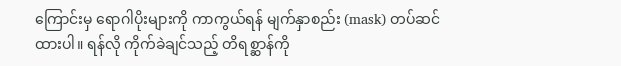ကြောင်းမှ ရောဂါပိုးများကို ကာကွယ်ရန် မျက်နှာစည်း (mask) တပ်ဆင်ထားပါ။ ရန်လို ကိုက်ခဲချင်သည့် တိရစ္ဆာန်ကို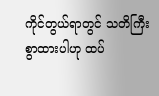ကိုင်တွယ်ရာတွင် သတိကြီးစွာထားပါဟု ထပ်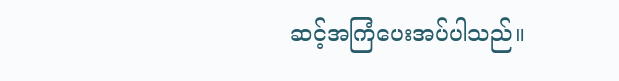ဆင့်အကြံပေးအပ်ပါသည်။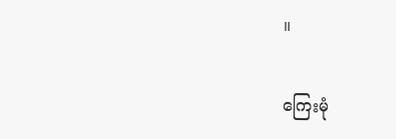။

ကြေးမုံ